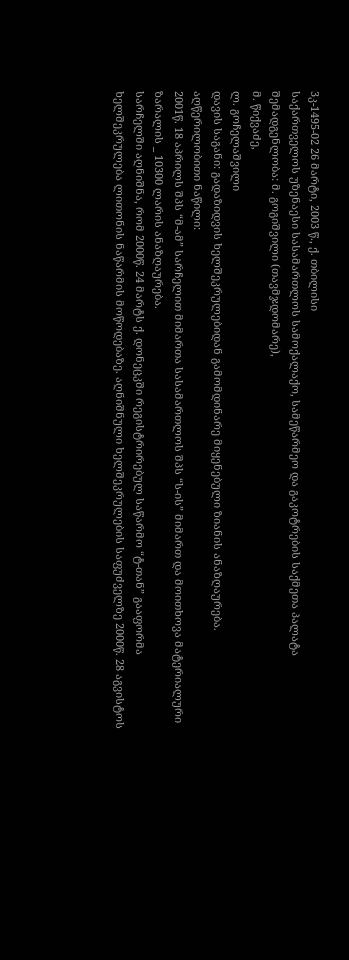3კ-1495-02 26 მარტი, 2003 წ., ქ. თბილისი
საქართველოს უზენაესი სასამართლოს სამოქალაქო, სამეწარმეო და გაკოტრების საქმეთა პალატა
შემადგენლობა: მ. გოგიშვილი (თავმჯდომარე),
მ. წიქვაძე,
ლ. გოჩელაშვილი
დავის საგანი: გადაზიდვის ხელშეკრულებიდან გამომდინარე მიყენებული ზიანის ანაზღაურება.
აღწერილობითი ნაწილი:
2001წ. 18 აპრილს შპს “მ-ამ” სარჩელით მიმართა სასამართლოს შპს “ს-ის” მიმართ და მოითხოვა მატერიალური ზარალის _ 10300 ლარის ანაზღაურება.
სარჩელში აღნიშნა, რომ 2000წ. 24 მარტს ქ. დონეცკში რეგისტრირებულ საწარმო “ტ-თან” გააფორმა ხელშეკრულება ლითონის ნაწარმის მოწოდებაზე. აღნიშნული ხელშეკრულების საფუძველზე 2000წ. 28 აგვისტოს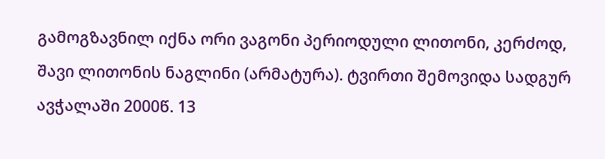გამოგზავნილ იქნა ორი ვაგონი პერიოდული ლითონი, კერძოდ, შავი ლითონის ნაგლინი (არმატურა). ტვირთი შემოვიდა სადგურ ავჭალაში 2000წ. 13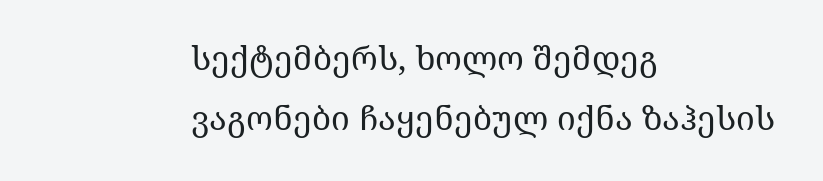სექტემბერს, ხოლო შემდეგ ვაგონები ჩაყენებულ იქნა ზაჰესის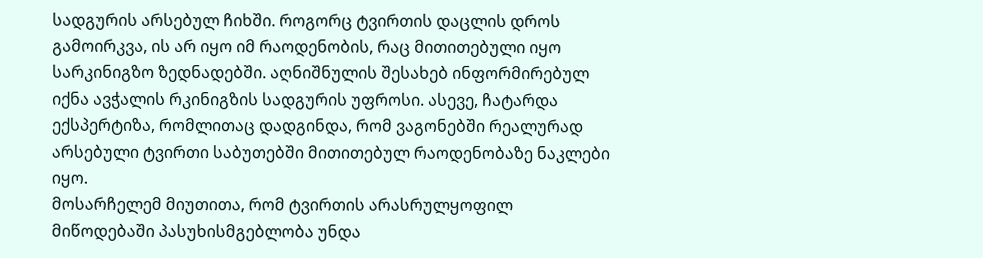სადგურის არსებულ ჩიხში. როგორც ტვირთის დაცლის დროს გამოირკვა, ის არ იყო იმ რაოდენობის, რაც მითითებული იყო სარკინიგზო ზედნადებში. აღნიშნულის შესახებ ინფორმირებულ იქნა ავჭალის რკინიგზის სადგურის უფროსი. ასევე, ჩატარდა ექსპერტიზა, რომლითაც დადგინდა, რომ ვაგონებში რეალურად არსებული ტვირთი საბუთებში მითითებულ რაოდენობაზე ნაკლები იყო.
მოსარჩელემ მიუთითა, რომ ტვირთის არასრულყოფილ მიწოდებაში პასუხისმგებლობა უნდა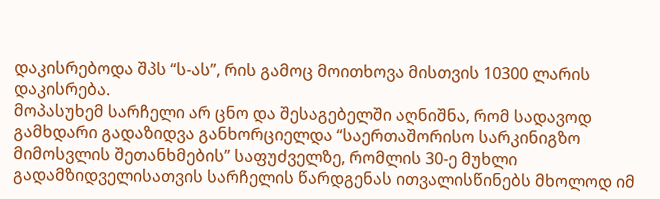დაკისრებოდა შპს “ს-ას”, რის გამოც მოითხოვა მისთვის 10300 ლარის დაკისრება.
მოპასუხემ სარჩელი არ ცნო და შესაგებელში აღნიშნა, რომ სადავოდ გამხდარი გადაზიდვა განხორციელდა “საერთაშორისო სარკინიგზო მიმოსვლის შეთანხმების” საფუძველზე, რომლის 30-ე მუხლი გადამზიდველისათვის სარჩელის წარდგენას ითვალისწინებს მხოლოდ იმ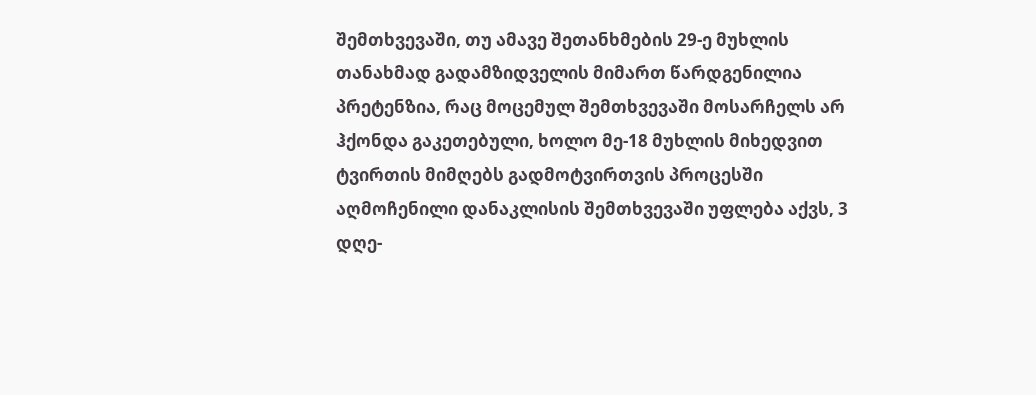შემთხვევაში, თუ ამავე შეთანხმების 29-ე მუხლის თანახმად გადამზიდველის მიმართ წარდგენილია პრეტენზია, რაც მოცემულ შემთხვევაში მოსარჩელს არ ჰქონდა გაკეთებული, ხოლო მე-18 მუხლის მიხედვით ტვირთის მიმღებს გადმოტვირთვის პროცესში აღმოჩენილი დანაკლისის შემთხვევაში უფლება აქვს, 3 დღე-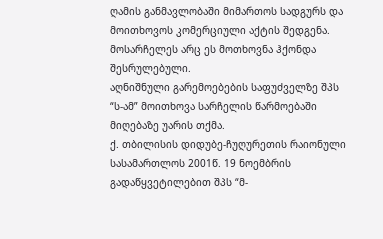ღამის განმავლობაში მიმართოს სადგურს და მოითხოვოს კომერციული აქტის შედგენა. მოსარჩელეს არც ეს მოთხოვნა ჰქონდა შესრულებული.
აღნიშნული გარემოებების საფუძველზე შპს “ს-ამ” მოითხოვა სარჩელის წარმოებაში მიღებაზე უარის თქმა.
ქ. თბილისის დიდუბე-ჩუღურეთის რაიონული სასამართლოს 2001წ. 19 ნოემბრის გადაწყვეტილებით შპს “მ-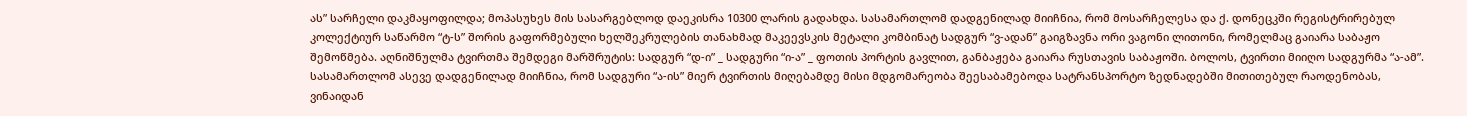ას” სარჩელი დაკმაყოფილდა; მოპასუხეს მის სასარგებლოდ დაეკისრა 10300 ლარის გადახდა. სასამართლომ დადგენილად მიიჩნია, რომ მოსარჩელესა და ქ. დონეცკში რეგისტრირებულ კოლექტიურ საწარმო “ტ-ს” შორის გაფორმებული ხელშეკრულების თანახმად მაკეევსკის მეტალი კომბინატ სადგურ “ვ-ადან” გაიგზავნა ორი ვაგონი ლითონი, რომელმაც გაიარა საბაჟო შემოწმება. აღნიშნულმა ტვირთმა შემდეგი მარშრუტის: სადგურ “დ-ი” _ სადგური “ი-ა” _ ფოთის პორტის გავლით, განბაჟება გაიარა რუსთავის საბაჟოში. ბოლოს, ტვირთი მიიღო სადგურმა “ა-ამ”. სასამართლომ ასევე დადგენილად მიიჩნია, რომ სადგური “ა-ის” მიერ ტვირთის მიღებამდე მისი მდგომარეობა შეესაბამებოდა სატრანსპორტო ზედნადებში მითითებულ რაოდენობას, ვინაიდან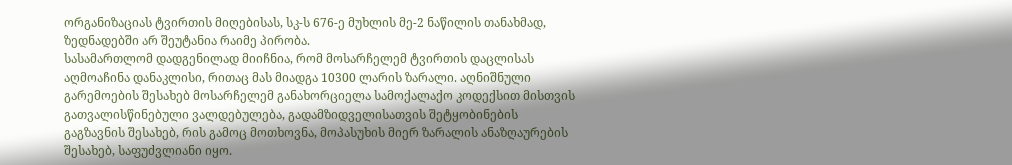ორგანიზაციას ტვირთის მიღებისას, სკ-ს 676-ე მუხლის მე-2 ნაწილის თანახმად, ზედნადებში არ შეუტანია რაიმე პირობა.
სასამართლომ დადგენილად მიიჩნია, რომ მოსარჩელემ ტვირთის დაცლისას აღმოაჩინა დანაკლისი, რითაც მას მიადგა 10300 ლარის ზარალი. აღნიშნული გარემოების შესახებ მოსარჩელემ განახორციელა სამოქალაქო კოდექსით მისთვის გათვალისწინებული ვალდებულება, გადამზიდველისათვის შეტყობინების გაგზავნის შესახებ, რის გამოც მოთხოვნა, მოპასუხის მიერ ზარალის ანაზღაურების შესახებ, საფუძვლიანი იყო.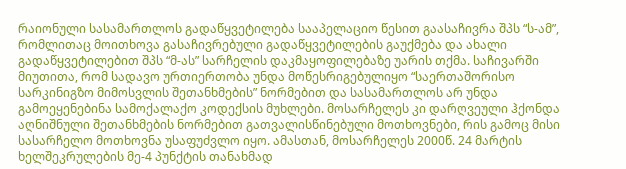რაიონული სასამართლოს გადაწყვეტილება სააპელაციო წესით გაასაჩივრა შპს “ს-ამ”, რომლითაც მოითხოვა გასაჩივრებული გადაწყვეტილების გაუქმება და ახალი გადაწყვეტილებით შპს “მ-ას” სარჩელის დაკმაყოფილებაზე უარის თქმა. საჩივარში მიუთითა, რომ სადავო ურთიერთობა უნდა მოწესრიგებულიყო “საერთაშორისო სარკინიგზო მიმოსვლის შეთანხმების” ნორმებით და სასამართლოს არ უნდა გამოეყენებინა სამოქალაქო კოდექსის მუხლები. მოსარჩელეს კი დარღვეული ჰქონდა აღნიშნული შეთანხმების ნორმებით გათვალისწინებული მოთხოვნები, რის გამოც მისი სასარჩელო მოთხოვნა უსაფუძვლო იყო. ამასთან, მოსარჩელეს 2000წ. 24 მარტის ხელშეკრულების მე-4 პუნქტის თანახმად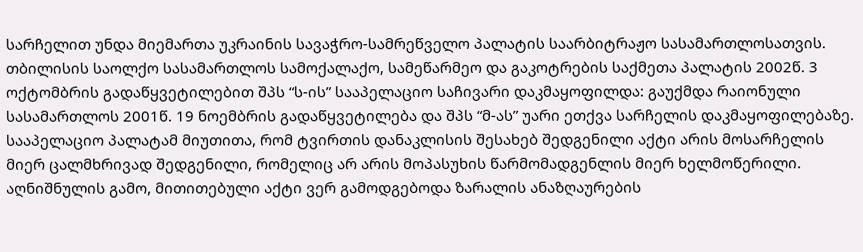სარჩელით უნდა მიემართა უკრაინის სავაჭრო-სამრეწველო პალატის საარბიტრაჟო სასამართლოსათვის.
თბილისის საოლქო სასამართლოს სამოქალაქო, სამეწარმეო და გაკოტრების საქმეთა პალატის 2002წ. 3 ოქტომბრის გადაწყვეტილებით შპს “ს-ის” სააპელაციო საჩივარი დაკმაყოფილდა: გაუქმდა რაიონული სასამართლოს 2001წ. 19 ნოემბრის გადაწყვეტილება და შპს “მ-ას” უარი ეთქვა სარჩელის დაკმაყოფილებაზე. სააპელაციო პალატამ მიუთითა, რომ ტვირთის დანაკლისის შესახებ შედგენილი აქტი არის მოსარჩელის მიერ ცალმხრივად შედგენილი, რომელიც არ არის მოპასუხის წარმომადგენლის მიერ ხელმოწერილი. აღნიშნულის გამო, მითითებული აქტი ვერ გამოდგებოდა ზარალის ანაზღაურების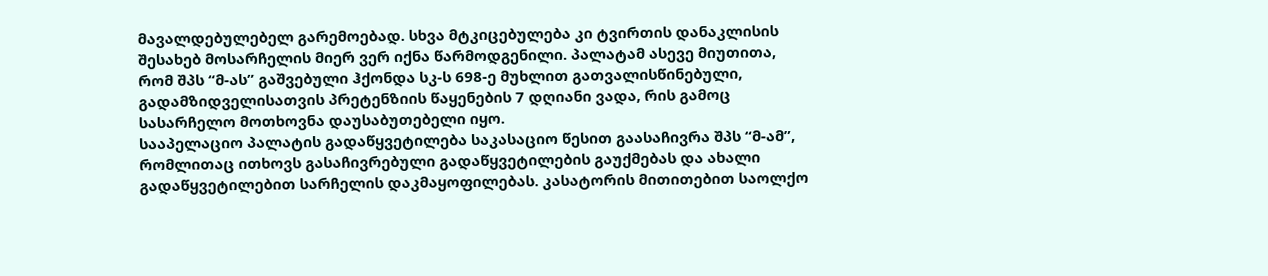მავალდებულებელ გარემოებად. სხვა მტკიცებულება კი ტვირთის დანაკლისის შესახებ მოსარჩელის მიერ ვერ იქნა წარმოდგენილი. პალატამ ასევე მიუთითა, რომ შპს “მ-ას” გაშვებული ჰქონდა სკ-ს 698-ე მუხლით გათვალისწინებული, გადამზიდველისათვის პრეტენზიის წაყენების 7 დღიანი ვადა, რის გამოც სასარჩელო მოთხოვნა დაუსაბუთებელი იყო.
სააპელაციო პალატის გადაწყვეტილება საკასაციო წესით გაასაჩივრა შპს “მ-ამ”, რომლითაც ითხოვს გასაჩივრებული გადაწყვეტილების გაუქმებას და ახალი გადაწყვეტილებით სარჩელის დაკმაყოფილებას. კასატორის მითითებით საოლქო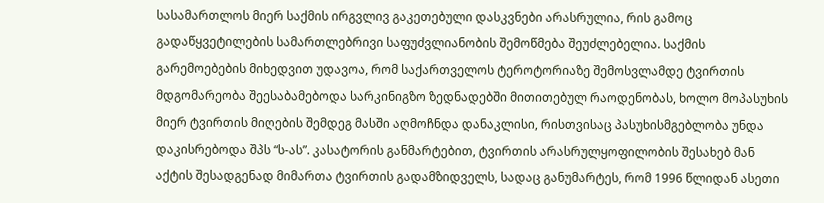სასამართლოს მიერ საქმის ირგვლივ გაკეთებული დასკვნები არასრულია, რის გამოც გადაწყვეტილების სამართლებრივი საფუძვლიანობის შემოწმება შეუძლებელია. საქმის გარემოებების მიხედვით უდავოა, რომ საქართველოს ტეროტორიაზე შემოსვლამდე ტვირთის მდგომარეობა შეესაბამებოდა სარკინიგზო ზედნადებში მითითებულ რაოდენობას, ხოლო მოპასუხის მიერ ტვირთის მიღების შემდეგ მასში აღმოჩნდა დანაკლისი, რისთვისაც პასუხისმგებლობა უნდა დაკისრებოდა შპს “ს-ას”. კასატორის განმარტებით, ტვირთის არასრულყოფილობის შესახებ მან აქტის შესადგენად მიმართა ტვირთის გადამზიდველს, სადაც განუმარტეს, რომ 1996 წლიდან ასეთი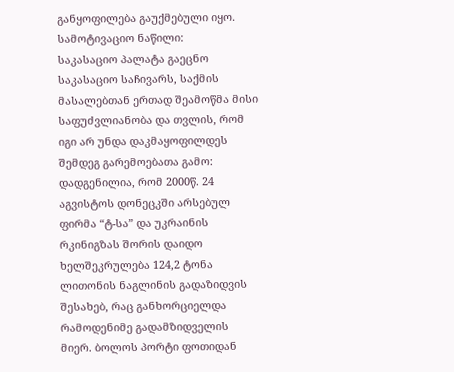განყოფილება გაუქმებული იყო.
სამოტივაციო ნაწილი:
საკასაციო პალატა გაეცნო საკასაციო საჩივარს, საქმის მასალებთან ერთად შეამოწმა მისი საფუძვლიანობა და თვლის, რომ იგი არ უნდა დაკმაყოფილდეს შემდეგ გარემოებათა გამო:
დადგენილია, რომ 2000წ. 24 აგვისტოს დონეცკში არსებულ ფირმა “ტ-სა” და უკრაინის რკინიგზას შორის დაიდო ხელშეკრულება 124,2 ტონა ლითონის ნაგლინის გადაზიდვის შესახებ, რაც განხორციელდა რამოდენიმე გადამზიდველის მიერ. ბოლოს პორტი ფოთიდან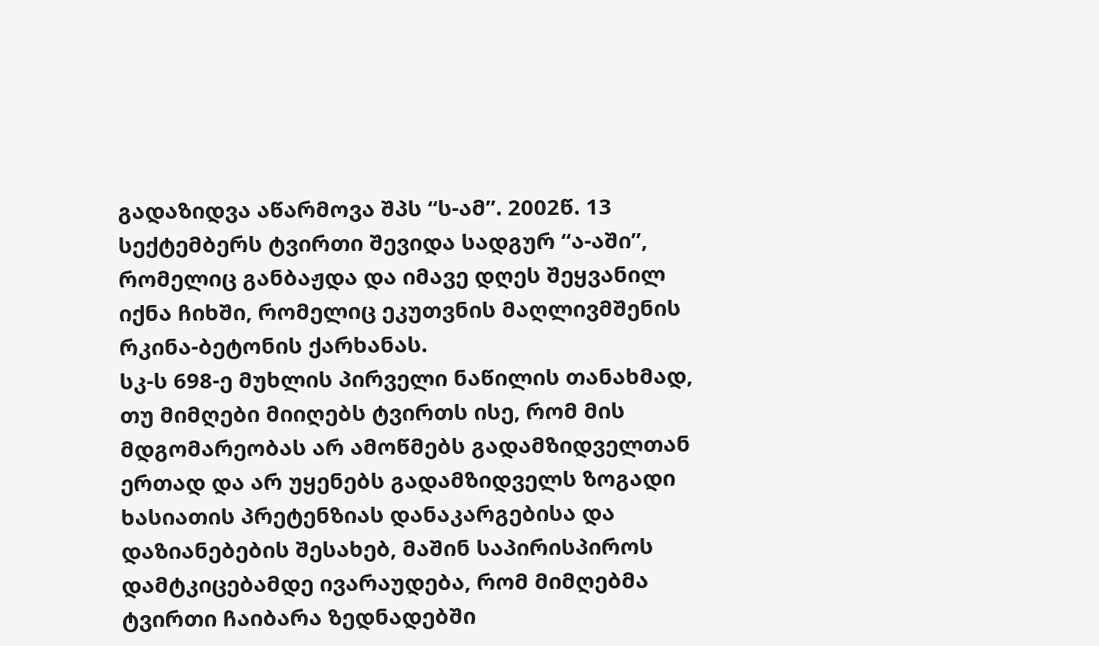გადაზიდვა აწარმოვა შპს “ს-ამ”. 2002წ. 13 სექტემბერს ტვირთი შევიდა სადგურ “ა-აში”, რომელიც განბაჟდა და იმავე დღეს შეყვანილ იქნა ჩიხში, რომელიც ეკუთვნის მაღლივმშენის რკინა-ბეტონის ქარხანას.
სკ-ს 698-ე მუხლის პირველი ნაწილის თანახმად, თუ მიმღები მიიღებს ტვირთს ისე, რომ მის მდგომარეობას არ ამოწმებს გადამზიდველთან ერთად და არ უყენებს გადამზიდველს ზოგადი ხასიათის პრეტენზიას დანაკარგებისა და დაზიანებების შესახებ, მაშინ საპირისპიროს დამტკიცებამდე ივარაუდება, რომ მიმღებმა ტვირთი ჩაიბარა ზედნადებში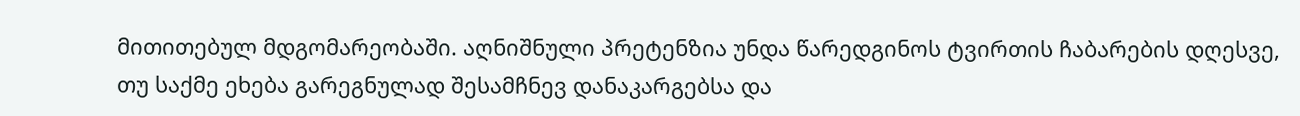მითითებულ მდგომარეობაში. აღნიშნული პრეტენზია უნდა წარედგინოს ტვირთის ჩაბარების დღესვე, თუ საქმე ეხება გარეგნულად შესამჩნევ დანაკარგებსა და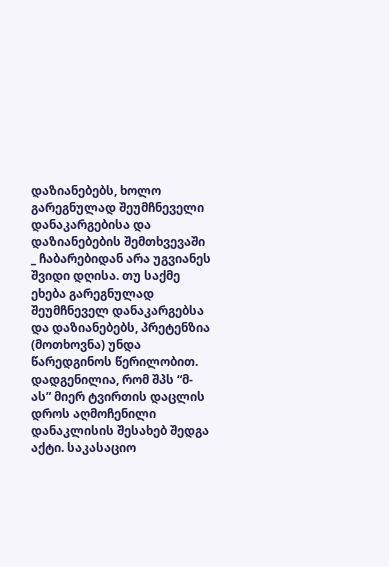დაზიანებებს, ხოლო გარეგნულად შეუმჩნეველი დანაკარგებისა და დაზიანებების შემთხვევაში _ ჩაბარებიდან არა უგვიანეს შვიდი დღისა. თუ საქმე ეხება გარეგნულად შეუმჩნეველ დანაკარგებსა და დაზიანებებს, პრეტენზია (მოთხოვნა) უნდა წარედგინოს წერილობით.
დადგენილია, რომ შპს “მ-ას” მიერ ტვირთის დაცლის დროს აღმოჩენილი დანაკლისის შესახებ შედგა აქტი. საკასაციო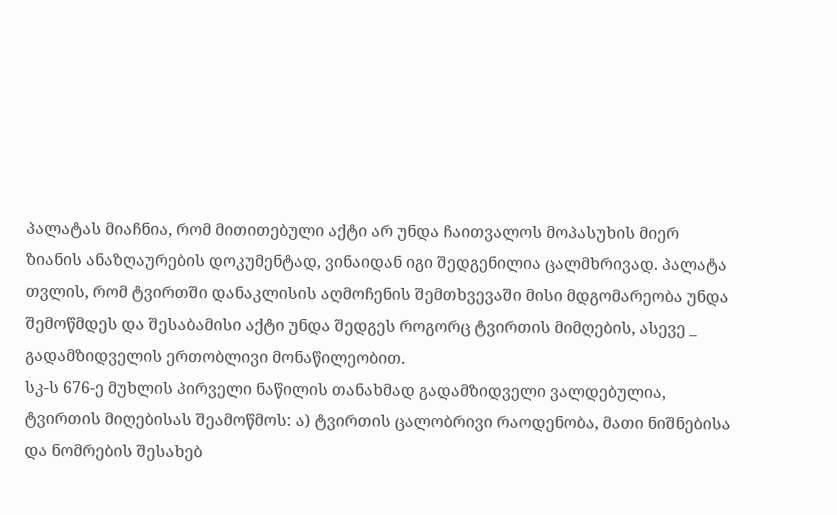პალატას მიაჩნია, რომ მითითებული აქტი არ უნდა ჩაითვალოს მოპასუხის მიერ ზიანის ანაზღაურების დოკუმენტად, ვინაიდან იგი შედგენილია ცალმხრივად. პალატა თვლის, რომ ტვირთში დანაკლისის აღმოჩენის შემთხვევაში მისი მდგომარეობა უნდა შემოწმდეს და შესაბამისი აქტი უნდა შედგეს როგორც ტვირთის მიმღების, ასევე _ გადამზიდველის ერთობლივი მონაწილეობით.
სკ-ს 676-ე მუხლის პირველი ნაწილის თანახმად გადამზიდველი ვალდებულია, ტვირთის მიღებისას შეამოწმოს: ა) ტვირთის ცალობრივი რაოდენობა, მათი ნიშნებისა და ნომრების შესახებ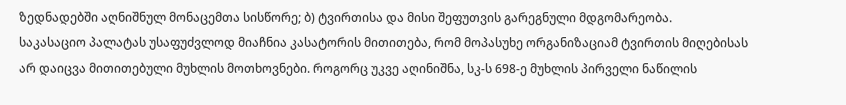ზედნადებში აღნიშნულ მონაცემთა სისწორე; ბ) ტვირთისა და მისი შეფუთვის გარეგნული მდგომარეობა.
საკასაციო პალატას უსაფუძვლოდ მიაჩნია კასატორის მითითება, რომ მოპასუხე ორგანიზაციამ ტვირთის მიღებისას არ დაიცვა მითითებული მუხლის მოთხოვნები. როგორც უკვე აღინიშნა, სკ-ს 698-ე მუხლის პირველი ნაწილის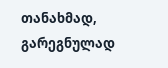თანახმად, გარეგნულად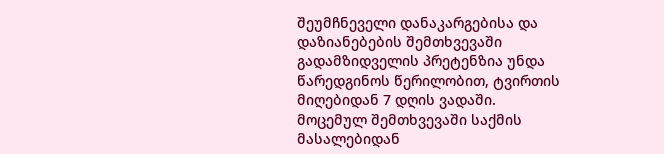შეუმჩნეველი დანაკარგებისა და დაზიანებების შემთხვევაში გადამზიდველის პრეტენზია უნდა წარედგინოს წერილობით, ტვირთის მიღებიდან 7 დღის ვადაში.
მოცემულ შემთხვევაში საქმის მასალებიდან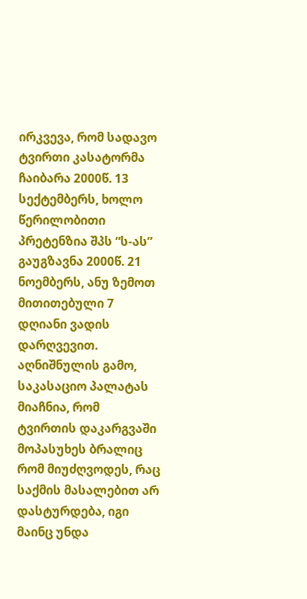ირკვევა, რომ სადავო ტვირთი კასატორმა ჩაიბარა 2000წ. 13 სექტემბერს, ხოლო წერილობითი პრეტენზია შპს “ს-ას” გაუგზავნა 2000წ. 21 ნოემბერს, ანუ ზემოთ მითითებული 7 დღიანი ვადის დარღვევით.
აღნიშნულის გამო, საკასაციო პალატას მიაჩნია, რომ ტვირთის დაკარგვაში მოპასუხეს ბრალიც რომ მიუძღვოდეს, რაც საქმის მასალებით არ დასტურდება, იგი მაინც უნდა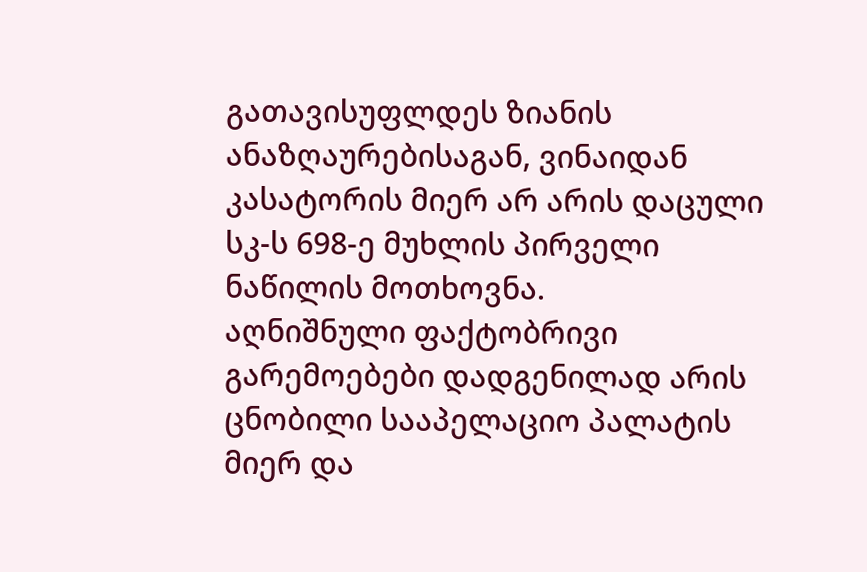გათავისუფლდეს ზიანის ანაზღაურებისაგან, ვინაიდან კასატორის მიერ არ არის დაცული სკ-ს 698-ე მუხლის პირველი ნაწილის მოთხოვნა.
აღნიშნული ფაქტობრივი გარემოებები დადგენილად არის ცნობილი სააპელაციო პალატის მიერ და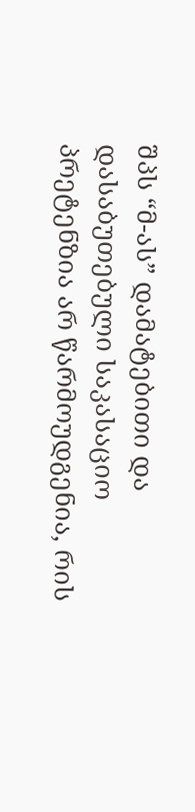შპს “მ-ას” დამატებითი და დასაბუთებული საკასაციო პრეტენზია არ წარმოუდგენია, რის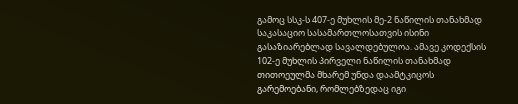გამოც სსკ-ს 407-ე მუხლის მე-2 ნაწილის თანახმად საკასაციო სასამართლოსათვის ისინი გასაზიარებლად სავალდებულოა. ამავე კოდექსის 102-ე მუხლის პირველი ნაწილის თანახმად თითოეულმა მხარემ უნდა დაამტკიცოს გარემოებანი, რომლებზედაც იგი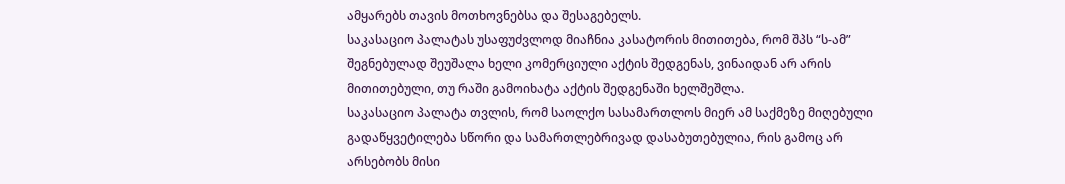ამყარებს თავის მოთხოვნებსა და შესაგებელს.
საკასაციო პალატას უსაფუძვლოდ მიაჩნია კასატორის მითითება, რომ შპს “ს-ამ” შეგნებულად შეუშალა ხელი კომერციული აქტის შედგენას, ვინაიდან არ არის მითითებული, თუ რაში გამოიხატა აქტის შედგენაში ხელშეშლა.
საკასაციო პალატა თვლის, რომ საოლქო სასამართლოს მიერ ამ საქმეზე მიღებული გადაწყვეტილება სწორი და სამართლებრივად დასაბუთებულია, რის გამოც არ არსებობს მისი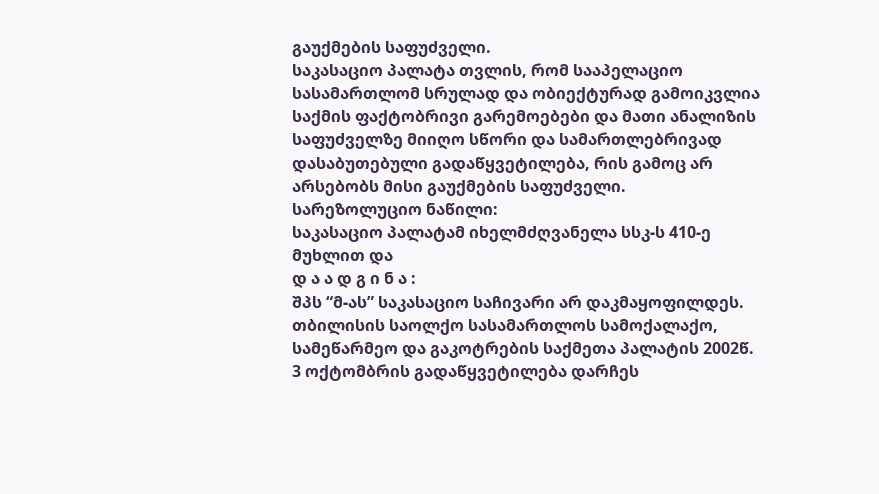გაუქმების საფუძველი.
საკასაციო პალატა თვლის, რომ სააპელაციო სასამართლომ სრულად და ობიექტურად გამოიკვლია საქმის ფაქტობრივი გარემოებები და მათი ანალიზის საფუძველზე მიიღო სწორი და სამართლებრივად დასაბუთებული გადაწყვეტილება, რის გამოც არ არსებობს მისი გაუქმების საფუძველი.
სარეზოლუციო ნაწილი:
საკასაციო პალატამ იხელმძღვანელა სსკ-ს 410-ე მუხლით და
დ ა ა დ გ ი ნ ა :
შპს “მ-ას” საკასაციო საჩივარი არ დაკმაყოფილდეს.
თბილისის საოლქო სასამართლოს სამოქალაქო, სამეწარმეო და გაკოტრების საქმეთა პალატის 2002წ. 3 ოქტომბრის გადაწყვეტილება დარჩეს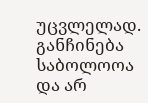უცვლელად.
განჩინება საბოლოოა და არ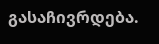გასაჩივრდება.